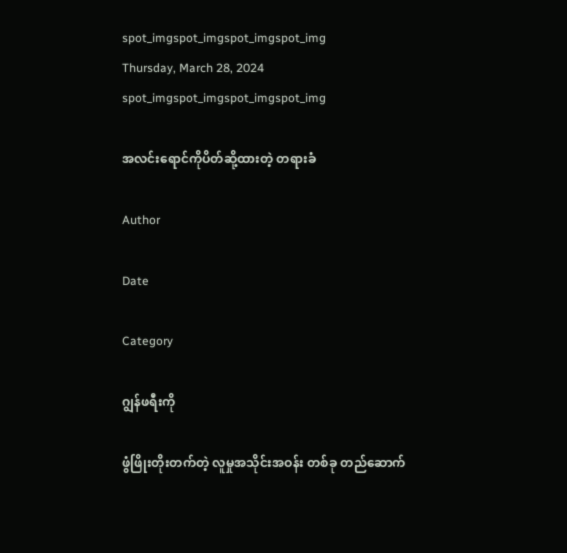spot_imgspot_imgspot_imgspot_img
Thursday, March 28, 2024
spot_imgspot_imgspot_imgspot_img

အလင်းရောင်ကိုပိတ်ဆို့ထားတဲ့ တရားခံ

Author

Date

Category

ဂျွန်ဖရီးကို

ဖွံဖြိုးတိုးတက်တဲ့ လူမှုအသိုင်းအဝန်း တစ်ခု တည်ဆောက်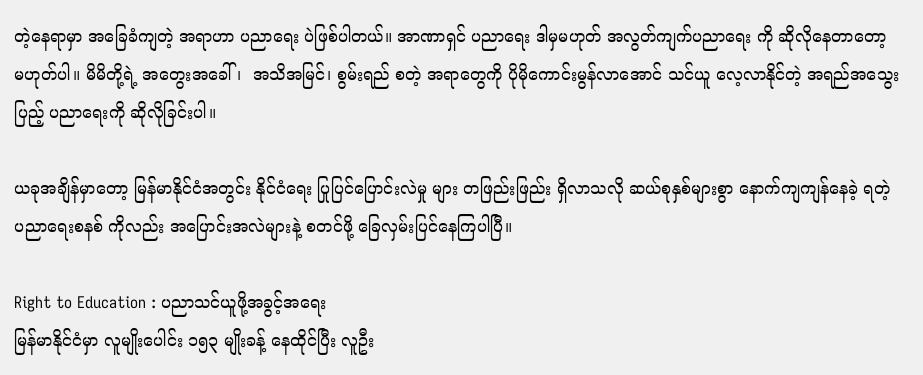တဲ့နေရာမှာ အခြေခံကျတဲ့ အရာဟာ ပညာရေး ပဲဖြစ်ပါတယ်။ အာဏာရှင် ပညာရေး ဒါမှမဟုတ် အလွတ်ကျက်ပညာရေး ကို ဆိုလိုနေတာတော့ မဟုတ်ပါ။ မိမိတို့ရဲ့ အတွေးအခေါ်၊  အသိအမြင်၊ စွမ်းရည် စတဲ့ အရာတွေကို ပိုမိုကောင်းမွန်လာအောင် သင်ယူ လေ့လာနိုင်တဲ့ အရည်အသွေးပြည့် ပညာရေးကို ဆိုလိုခြင်းပါ။

ယခုအချိန်မှာတော့ မြန်မာနိုင်ငံအတွင်း နိုင်ငံရေး ပြုပြင်ပြောင်းလဲမှု များ တဖြည်းဖြည်း ရှိလာသလို ဆယ်စုနှစ်များစွာ နောက်ကျကျန်နေခဲ့ ရတဲ့ ပညာရေးစနစ် ကိုလည်း အပြောင်းအလဲများနဲ့ စတင်ဖို့ ခြေလှမ်းပြင်နေကြပါပြီ။

Right to Education : ပညာသင်ယူဖို့အခွင့်အရေး
မြန်မာနိုင်ငံမှာ လူမျိုးပေါင်း ၁၅၃ မျိုးခန့် နေထိုင်ပြီး လူဦး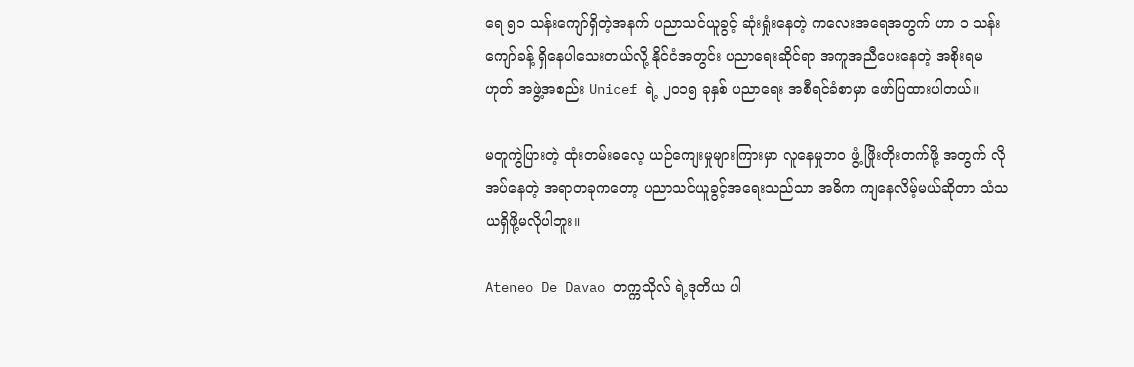ရေ ၅၁ သန်းကျော်ရှိတဲ့အနက် ပညာသင်ယူခွင့် ဆုံးရှုံးနေတဲ့ ကလေးအရေအတွက် ဟာ ၁ သန်းကျော်ခန့် ရှိနေပါသေးတယ်လို့ နိုင်ငံအတွင်း ပညာရေးဆိုင်ရာ အကူအညီပေးနေတဲ့ အစိုးရမဟုတ် အဖွဲ့အစည်း Unicef ရဲ့ ၂၀၁၅ ခုနှစ် ပညာရေး အစီရင်ခံစာမှာ ဖော်ပြထားပါတယ်။

မတူကွဲပြားတဲ့ ထုံးတမ်းဓလေ့ ယဉ်ကျေးမှုများကြားမှာ လူနေမှုဘဝ ဖွံ့ ဖြိုးတိုးတက်ဖို့ အတွက် လိုအပ်နေတဲ့ အရာတခုကတော့ ပညာသင်ယူခွင့်အရေးသည်သာ အဓိက ကျနေလိမ့်မယ်ဆိုတာ သံသယရှိဖို့မလိုပါဘူး။

Ateneo De Davao တက္ကသိုလ် ရဲ့ဒုတိယ ပါ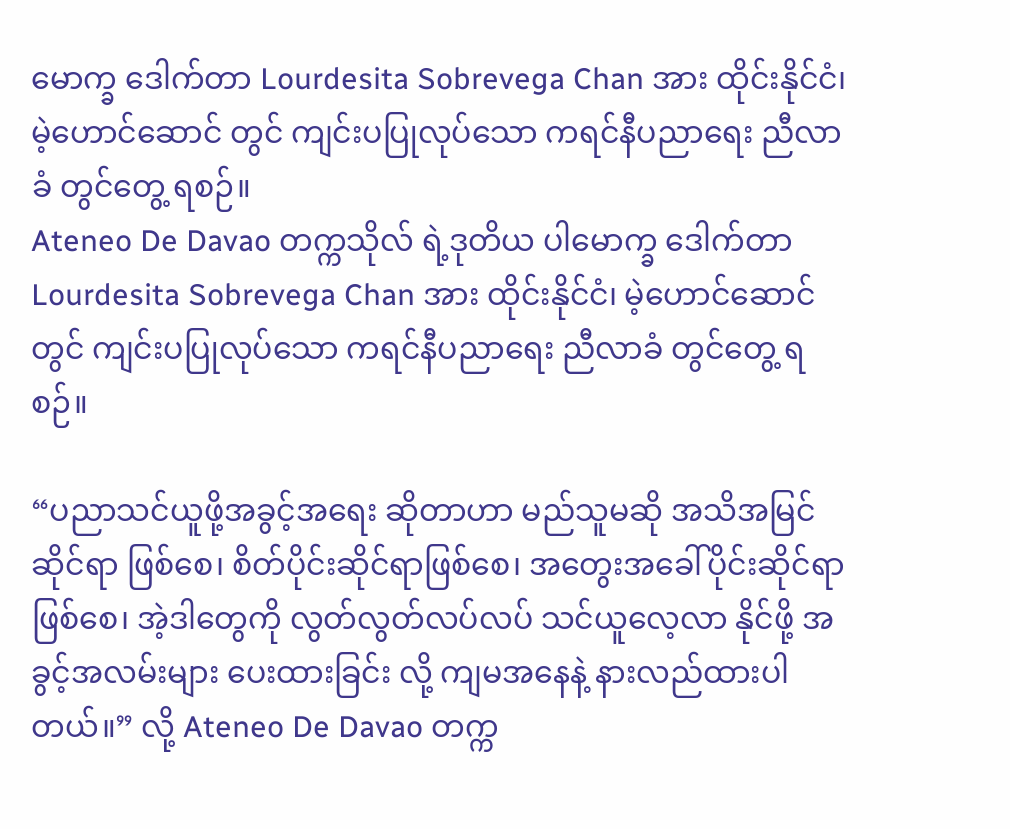မောက္ခ ဒေါက်တာ Lourdesita Sobrevega Chan အား ထိုင်းနိုင်ငံ၊ မဲ့ဟောင်ဆောင် တွင် ကျင်းပပြုလုပ်သော ကရင်နီပညာရေး ညီလာခံ တွင်တွေ့ ရစဉ်။
Ateneo De Davao တက္ကသိုလ် ရဲ့ဒုတိယ ပါမောက္ခ ဒေါက်တာ Lourdesita Sobrevega Chan အား ထိုင်းနိုင်ငံ၊ မဲ့ဟောင်ဆောင် တွင် ကျင်းပပြုလုပ်သော ကရင်နီပညာရေး ညီလာခံ တွင်တွေ့ ရစဉ်။

“ပညာသင်ယူဖို့အခွင့်အရေး ဆိုတာဟာ မည်သူမဆို အသိအမြင်ဆိုင်ရာ ဖြစ်စေ၊ စိတ်ပိုင်းဆိုင်ရာဖြစ်စေ၊ အတွေးအခေါ်ပိုင်းဆိုင်ရာဖြစ်စေ၊ အဲ့ဒါတွေကို လွတ်လွတ်လပ်လပ် သင်ယူလေ့လာ နိုင်ဖို့ အခွင့်အလမ်းများ ပေးထားခြင်း လို့ ကျမအနေနဲ့ နားလည်ထားပါတယ်။” လို့ Ateneo De Davao တက္က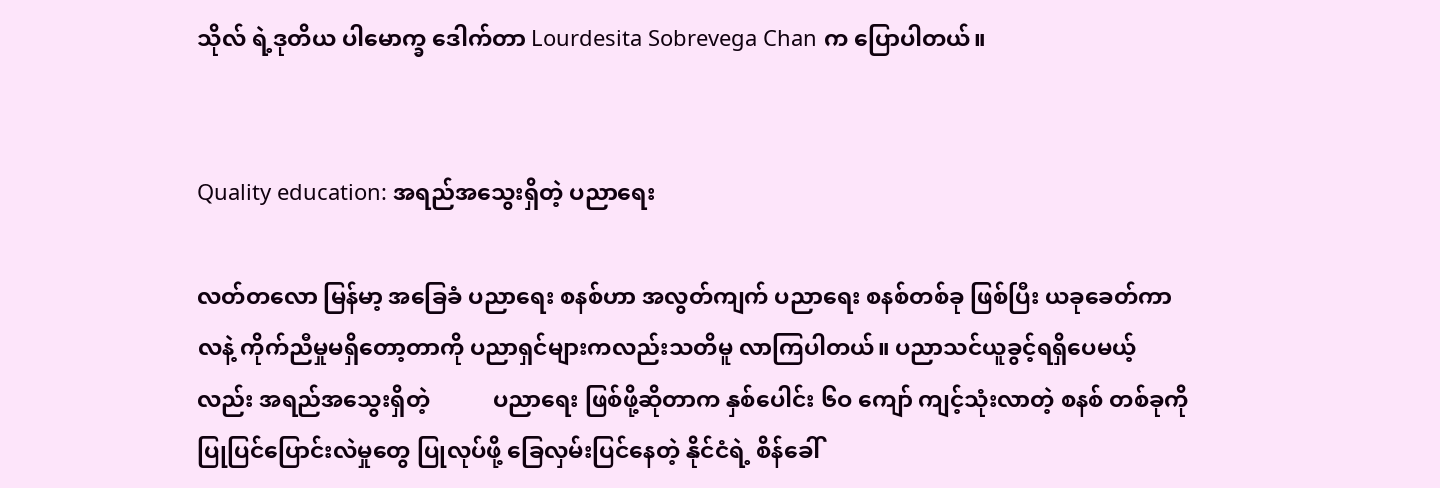သိုလ် ရဲ့ဒုတိယ ပါမောက္ခ ဒေါက်တာ Lourdesita Sobrevega Chan က ပြောပါတယ်။


Quality education: အရည်အသွေးရှိတဲ့ ပညာရေး

လတ်တလော မြန်မာ့ အခြေခံ ပညာရေး စနစ်ဟာ အလွတ်ကျက် ပညာရေး စနစ်တစ်ခု ဖြစ်ပြီး ယခုခေတ်ကာလနဲ့ ကိုက်ညီမှုမရှိတော့တာကို ပညာရှင်များကလည်းသတိမူ လာကြပါတယ်။ ပညာသင်ယူခွင့်ရရှိပေမယ့်လည်း အရည်အသွေးရှိတဲ့           ပညာရေး ဖြစ်ဖို့ဆိုတာက နှစ်ပေါင်း ၆ဝ ကျော် ကျင့်သုံးလာတဲ့ စနစ် တစ်ခုကို ပြုပြင်ပြောင်းလဲမှုတွေ ပြုလုပ်ဖို့ ခြေလှမ်းပြင်နေတဲ့ နိုင်ငံရဲ့ စိန်ခေါ်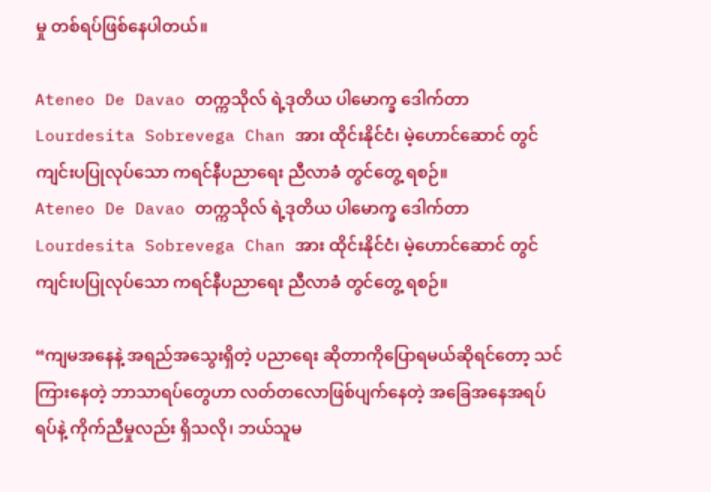မှု တစ်ရပ်ဖြစ်နေပါတယ်။

Ateneo De Davao တက္ကသိုလ် ရဲ့ဒုတိယ ပါမောက္ခ ဒေါက်တာ Lourdesita Sobrevega Chan အား ထိုင်းနိုင်ငံ၊ မဲ့ဟောင်ဆောင် တွင် ကျင်းပပြုလုပ်သော ကရင်နီပညာရေး ညီလာခံ တွင်တွေ့ ရစဉ်။
Ateneo De Davao တက္ကသိုလ် ရဲ့ဒုတိယ ပါမောက္ခ ဒေါက်တာ Lourdesita Sobrevega Chan အား ထိုင်းနိုင်ငံ၊ မဲ့ဟောင်ဆောင် တွင် ကျင်းပပြုလုပ်သော ကရင်နီပညာရေး ညီလာခံ တွင်တွေ့ ရစဉ်။

“ကျမအနေနဲ့ အရည်အသွေးရှိတဲ့ ပညာရေး ဆိုတာကိုပြောရမယ်ဆိုရင်တော့ သင်ကြားနေတဲ့ ဘာသာရပ်တွေဟာ လတ်တလောဖြစ်ပျက်နေတဲ့ အခြေအနေအရပ်ရပ်နဲ့ ကိုက်ညီမှုလည်း ရှိသလို၊ ဘယ်သူမ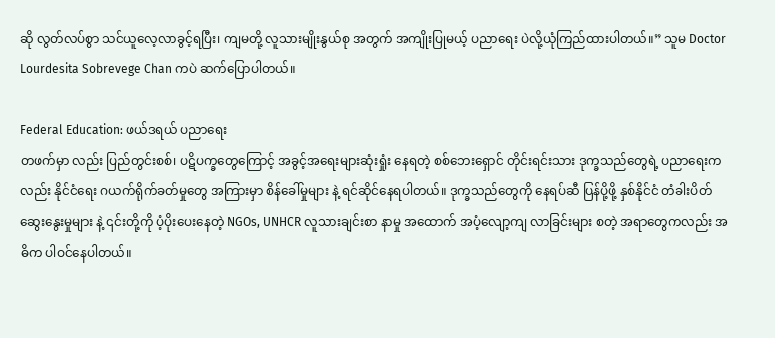ဆို လွတ်လပ်စွာ သင်ယူလေ့လာခွင့်ရပြီး၊ ကျမတို့ လူသားမျိုးနွယ်စု အတွက် အကျိုးပြုမယ့် ပညာရေး ပဲလို့ယုံကြည်ထားပါတယ်။” သူမ Doctor Lourdesita Sobrevege Chan ကပဲ ဆက်ပြောပါတယ်။

Federal Education: ဖယ်ဒရယ် ပညာရေး
တဖက်မှာ လည်း ပြည်တွင်းစစ်၊ ပဋိပက္ခတွေကြောင့် အခွင့်အရေးများဆုံးရှုံး နေရတဲ့ စစ်ဘေးရှောင် တိုင်းရင်းသား ဒုက္ခသည်တွေရဲ့ ပညာရေးက လည်း နိုင်ငံရေး ဂယက်ရိုက်ခတ်မှုတွေ အကြားမှာ စိန်ခေါ်မှုများ နဲ့ ရင်ဆိုင်နေရပါတယ်။ ဒုက္ခသည်တွေကို နေရပ်ဆီ ပြန်ပို့ဖို့ နှစ်နိုင်ငံ တံခါးပိတ် ဆွေးနွေးမှုများ နဲ့ ၎င်းတို့ကို ပံ့ပိုးပေးနေတဲ့ NGOs, UNHCR လူသားချင်းစာ နာမှု အထောက် အပံ့လျော့ကျ လာခြင်းများ စတဲ့ အရာတွေကလည်း အဓိက ပါဝင်နေပါတယ်။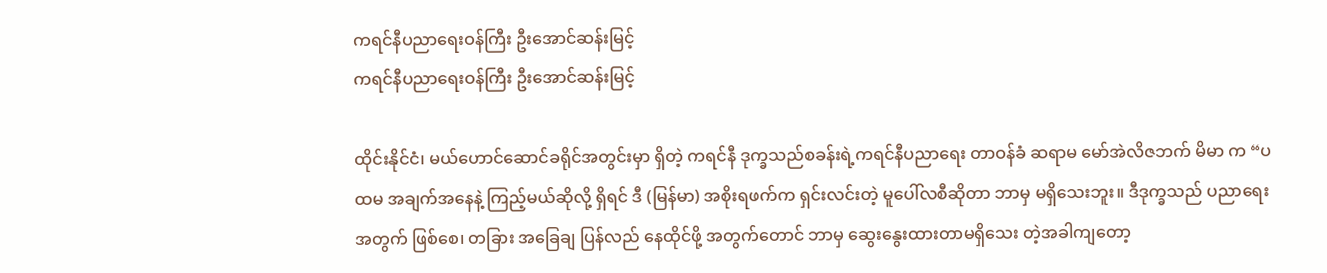ကရင်နီပညာရေးဝန်ကြီး ဦးအောင်ဆန်းမြင့်
ကရင်နီပညာရေးဝန်ကြီး ဦးအောင်ဆန်းမြင့်

ထိုင်းနိုင်ငံ၊ မယ်ဟောင်ဆောင်ခရိုင်အတွင်းမှာ ရှိတဲ့ ကရင်နီ ဒုက္ခသည်စခန်းရဲ့ကရင်နီပညာရေး တာဝန်ခံ ဆရာမ မော်အဲလိဇဘက် မိမာ က “ပထမ အချက်အနေနဲ့ ကြည့်မယ်ဆိုလို့ ရှိရင် ဒီ (မြန်မာ) အစိုးရဖက်က ရှင်းလင်းတဲ့ မူပေါ်လစီဆိုတာ ဘာမှ မရှိသေးဘူး။ ဒီဒုက္ခသည် ပညာရေး အတွက် ဖြစ်စေ၊ တခြား အခြေချ ပြန်လည် နေထိုင်ဖို့ အတွက်တောင် ဘာမှ ဆွေးနွေးထားတာမရှိသေး တဲ့အခါကျတော့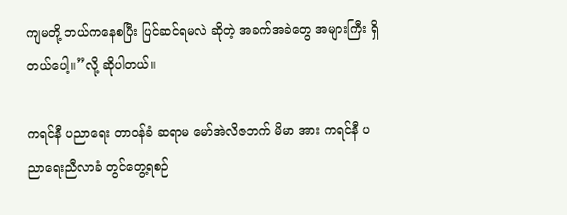ကျမတို့ ဘယ်ကနေစပြီး ပြင်ဆင်ရမလဲ ဆိုတဲ့ အခက်အခဲတွေ အများကြီး ရှိတယ်ပေါ့။”လို့ ဆိုပါတယ်။

ကရင်နီ ပညာရေး တာဝန်ခံ ဆရာမ မော်အဲလိဇဘက် မိမာ အား ကရင်နီ ပညာရေးညီလာခံ တွင်တွေ့ရစဉ်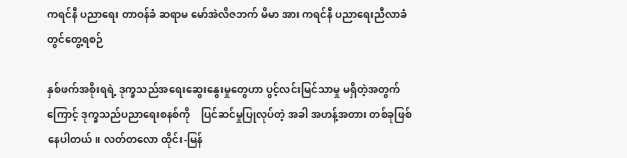ကရင်နီ ပညာရေး တာဝန်ခံ ဆရာမ မော်အဲလိဇဘက် မိမာ အား ကရင်နီ ပညာရေးညီလာခံ တွင်တွေ့ရစဉ်

နှစ်ဖက်အစိုးရရဲ့ ဒုက္ခသည်အရေးဆွေးနွေးမှုတွေဟာ ပွင့်လင်းမြင်သာမှု မရှိတဲ့အတွက်ကြောင့် ဒုက္ခသည်ပညာရေးစနစ်ကို    ပြင်ဆင်မှုပြုလုပ်တဲ့ အခါ အဟန့်အတား တစ်ခုဖြစ်နေပါတယ်။ လတ်တလော ထိုင်း-မြန်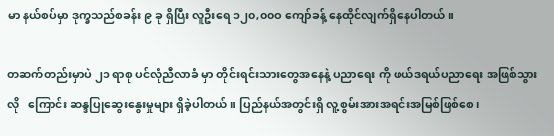မာ နယ်စပ်မှာ ဒုက္ခသည်စခန်း ၉ ခု ရှိပြီး လူဦးရေ ၁၂၀,၀၀ဝ ကျော်ခန့် နေထိုင်လျက်ရှိနေပါတယ်။

တဆက်တည်းမှာပဲ ၂၁ ရာစု ပင်လုံညီလာခံ မှာ တိုင်းရင်းသားတွေအနေနဲ့ ပညာရေး ကို ဖယ်ဒရယ်ပညာရေး အဖြစ်သွားလို   ကြောင်း ဆန္ဒပြုဆွေးနွေးမှုများ ရှိခဲ့ပါတယ်။ ပြည်နယ်အတွင်းရှိ လူ့စွမ်းအားအရင်းအမြစ်ဖြစ်စေ၊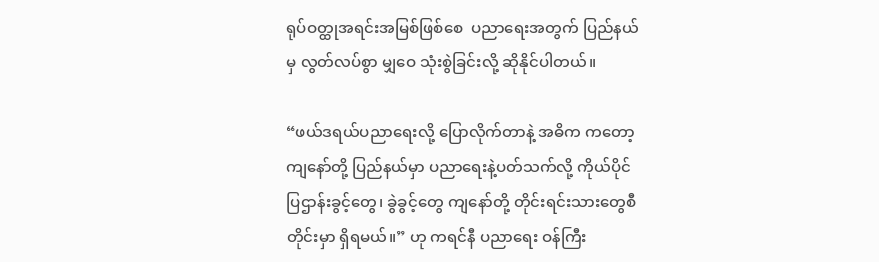ရုပ်ဝတ္ထုအရင်းအမြစ်ဖြစ်စေ  ပညာရေးအတွက် ပြည်နယ် မှ လွတ်လပ်စွာ မျှဝေ သုံးစွဲခြင်းလို့ ဆိုနိုင်ပါတယ်။

“ဖယ်ဒရယ်ပညာရေးလို့ ပြောလိုက်တာနဲ့ အဓိက ကတော့ ကျနော်တို့ ပြည်နယ်မှာ ပညာရေးနဲ့ပတ်သက်လို့ ကိုယ်ပိုင် ပြဌာန်းခွင့်တွေ၊ ခွဲခွင့်တွေ ကျနော်တို့ တိုင်းရင်းသားတွေစီတိုင်းမှာ ရှိရမယ်။” ဟု ကရင်နီ ပညာရေး ဝန်ကြီး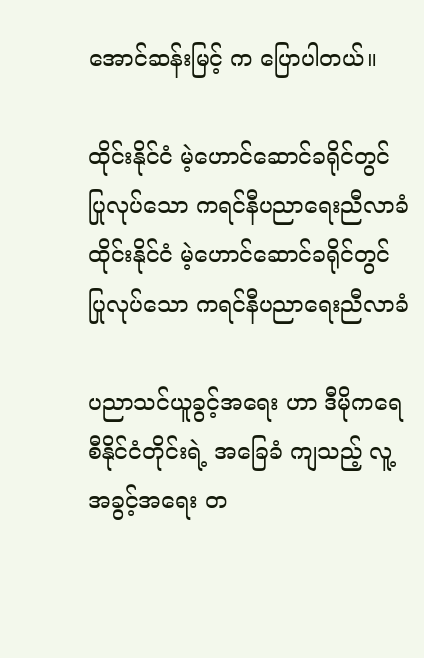အောင်ဆန်းမြင့် က ပြောပါတယ်။

ထိုင်းနိုင်ငံ မဲ့ဟောင်ဆောင်ခရိုင်တွင် ပြုလုပ်သော ကရင်နီပညာရေးညီလာခံ
ထိုင်းနိုင်ငံ မဲ့ဟောင်ဆောင်ခရိုင်တွင် ပြုလုပ်သော ကရင်နီပညာရေးညီလာခံ

ပညာသင်ယူခွင့်အရေး ဟာ ဒီမိုကရေစီနိုင်ငံတိုင်းရဲ့ အခြေခံ ကျသည့် လူ့အခွင့်အရေး တ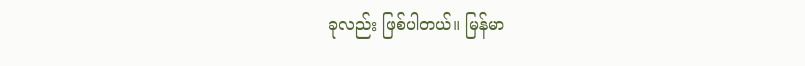ခုလည်း ဖြစ်ပါတယ်။ မြန်မာ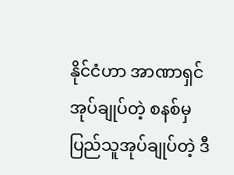နိုင်ငံဟာ အာဏာရှင် အုပ်ချုပ်တဲ့ စနစ်မှ ပြည်သူအုပ်ချုပ်တဲ့ ဒီ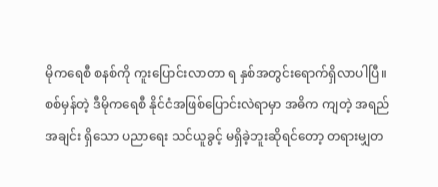မိုကရေစီ စနစ်ကို ကူးပြောင်းလာတာ ရ နှစ်အတွင်းရောက်ရှိလာပါပြီ။ စစ်မှန်တဲ့ ဒီမိုကရေစီ နိုင်ငံအဖြစ်ပြောင်းလဲရာမှာ အဓိက ကျတဲ့ အရည်အချင်း ရှိသော ပညာရေး သင်ယူခွင့် မရှိခဲ့ဘူးဆိုရင်တော့ တရားမျှတ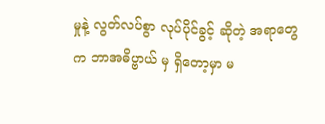မှုနဲ့ လွတ်လပ်စွာ လုပ်ပိုင်ခွင့် ဆိုတဲ့ အရာတွေ က ဘာအဓိပ္ဗာယ် မှ ရှိတော့မှာ မ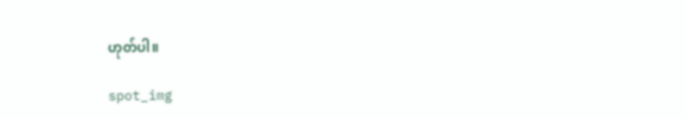ဟုတ်ပါ။

spot_img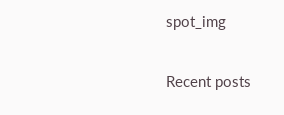spot_img

Recent posts